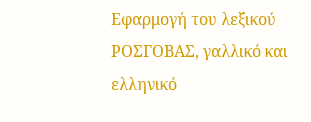Εφαρμογή του λεξικού ΡΟΣΓΟΒΑΣ, γαλλικό και ελληνικό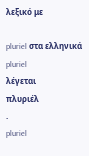λεξικό με

pluriel στα ελληνικά
pluriel
λέγεται
πλυριέλ
.
pluriel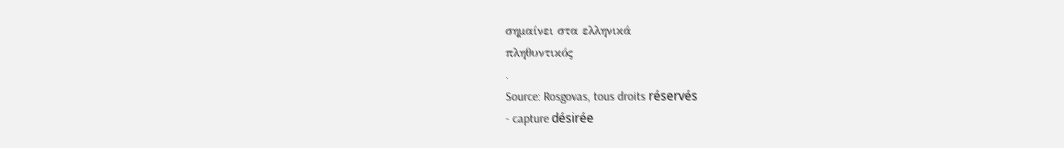σημαίνει στα ελληνικά
πληθυντικός
.
Source: Rosgovas, tous droits réservés
- capture désirée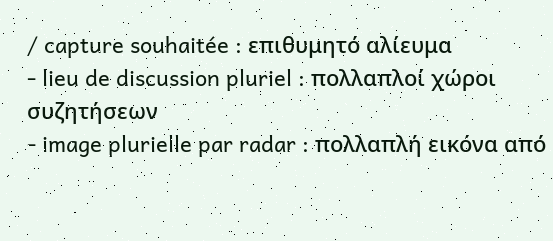/ capture souhaitée : επιθυμητό αλίευμα
- lieu de discussion pluriel : πολλαπλοί χώροι συζητήσεων
- image plurielle par radar : πολλαπλή εικόνα από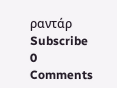ραντάρ
Subscribe
0 Comments